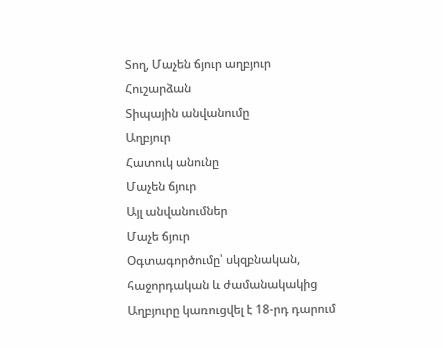Տող, Մաչեն ճյուր աղբյուր
Հուշարձան
Տիպային անվանումը
Աղբյուր
Հատուկ անունը
Մաչեն ճյուր
Այլ անվանումներ
Մաչե ճյուր
Օգտագործումը՝ սկզբնական, հաջորդական և ժամանակակից
Աղբյուրը կառուցվել է 18-րդ դարում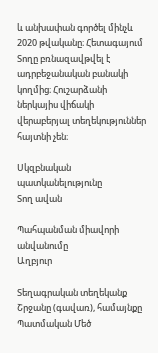և անխափան գործել մինչև 2020 թվականը։ Հետագայում Տողը բռնազավթվել է ադրբեջանական բանակի կողմից։ Հուշարձանի ներկայիս վիճակի վերաբերյալ տեղեկություններ հայտնի չեն։

Սկզբնական պատկանելությունը
Տող ավան

Պահպանման միավորի անվանումը
Աղբյուր

Տեղագրական տեղեկանք
Շրջանը (գավառ), համայնքը
Պատմական Մեծ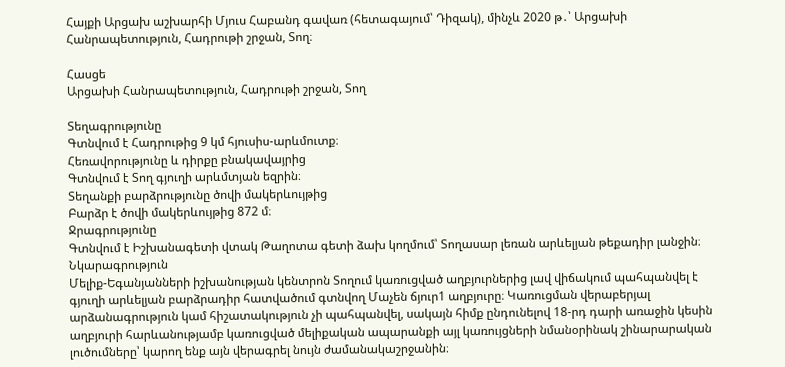Հայքի Արցախ աշխարհի Մյուս Հաբանդ գավառ (հետագայում՝ Դիզակ), մինչև 2020 թ․՝ Արցախի Հանրապետություն, Հադրութի շրջան, Տող։

Հասցե
Արցախի Հանրապետություն, Հադրութի շրջան, Տող

Տեղագրությունը
Գտնվում է Հադրութից 9 կմ հյուսիս-արևմուտք։
Հեռավորությունը և դիրքը բնակավայրից
Գտնվում է Տող գյուղի արևմտյան եզրին։
Տեղանքի բարձրությունը ծովի մակերևույթից
Բարձր է ծովի մակերևույթից 872 մ։
Ջրագրությունը
Գտնվում է Իշխանագետի վտակ Թաղոտա գետի ձախ կողմում՝ Տողասար լեռան արևելյան թեքադիր լանջին։
Նկարագրություն
Մելիք-Եգանյանների իշխանության կենտրոն Տողում կառուցված աղբյուրներից լավ վիճակում պահպանվել է գյուղի արևելյան բարձրադիր հատվածում գտնվող Մաչեն ճյուր1 աղբյուրը։ Կառուցման վերաբերյալ արձանագրություն կամ հիշատակություն չի պահպանվել, սակայն հիմք ընդունելով 18-րդ դարի առաջին կեսին աղբյուրի հարևանությամբ կառուցված մելիքական ապարանքի այլ կառույցների նմանօրինակ շինարարական լուծումները՝ կարող ենք այն վերագրել նույն ժամանակաշրջանին։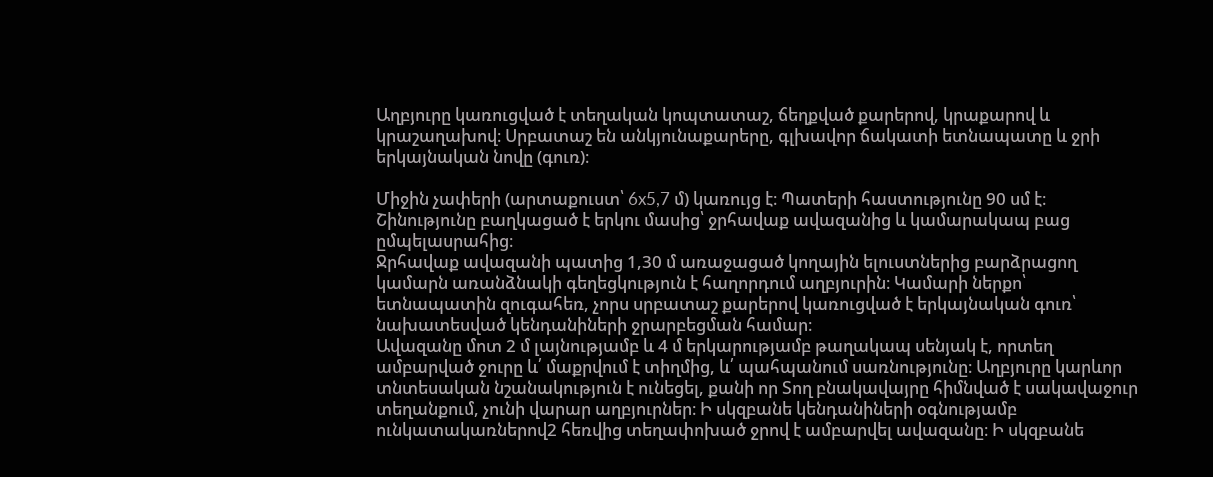Աղբյուրը կառուցված է տեղական կոպտատաշ, ճեղքված քարերով, կրաքարով և կրաշաղախով։ Սրբատաշ են անկյունաքարերը, գլխավոր ճակատի ետնապատը և ջրի երկայնական նովը (գուռ)։

Միջին չափերի (արտաքուստ՝ 6x5,7 մ) կառույց է։ Պատերի հաստությունը 90 սմ է։ Շինությունը բաղկացած է երկու մասից՝ ջրհավաք ավազանից և կամարակապ բաց ըմպելասրահից։
Ջրհավաք ավազանի պատից 1,30 մ առաջացած կողային ելուստներից բարձրացող կամարն առանձնակի գեղեցկություն է հաղորդում աղբյուրին։ Կամարի ներքո՝ ետնապատին զուգահեռ, չորս սրբատաշ քարերով կառուցված է երկայնական գուռ՝ նախատեսված կենդանիների ջրարբեցման համար։
Ավազանը մոտ 2 մ լայնությամբ և 4 մ երկարությամբ թաղակապ սենյակ է, որտեղ ամբարված ջուրը և՛ մաքրվում է տիղմից, և՛ պահպանում սառնությունը։ Աղբյուրը կարևոր տնտեսական նշանակություն է ունեցել, քանի որ Տող բնակավայրը հիմնված է սակավաջուր տեղանքում, չունի վարար աղբյուրներ։ Ի սկզբանե կենդանիների օգնությամբ ունկատակառներով2 հեռվից տեղափոխած ջրով է ամբարվել ավազանը։ Ի սկզբանե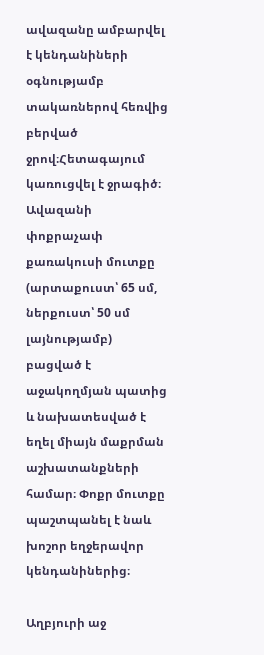ավազանը ամբարվել է կենդանիների օգնությամբ տակառներով հեռվից բերված ջրով։Հետագայում կառուցվել է ջրագիծ։ Ավազանի փոքրաչափ քառակուսի մուտքը (արտաքուստ՝ 65 սմ, ներքուստ՝ 50 սմ լայնությամբ) բացված է աջակողմյան պատից և նախատեսված է եղել միայն մաքրման աշխատանքների համար։ Փոքր մուտքը պաշտպանել է նաև խոշոր եղջերավոր կենդանիներից։

Աղբյուրի աջ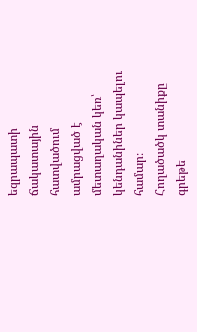եզրապատի ճակատային հատվածում  ամրացված է մետաղական կեռ՝ կենդանիներ կապելու համար։
Հողածածկ տանիքը գրեթե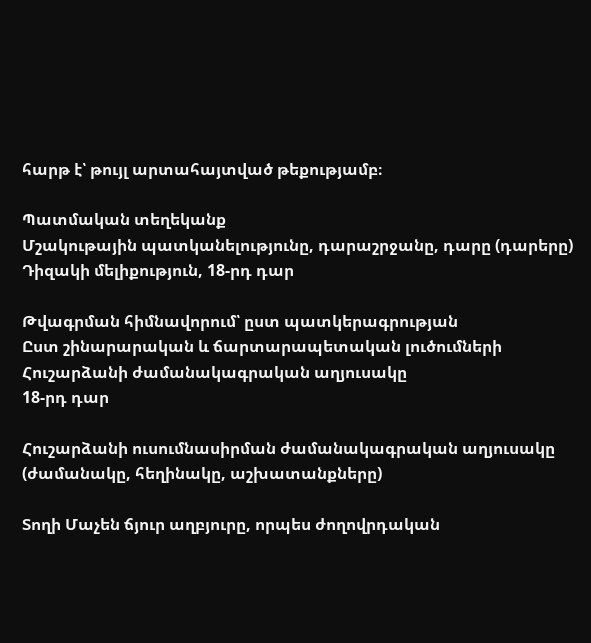հարթ է՝ թույլ արտահայտված թեքությամբ։

Պատմական տեղեկանք
Մշակութային պատկանելությունը, դարաշրջանը, դարը (դարերը)
Դիզակի մելիքություն, 18-րդ դար

Թվագրման հիմնավորում՝ ըստ պատկերագրության
Ըստ շինարարական և ճարտարապետական լուծումների
Հուշարձանի ժամանակագրական աղյուսակը
18-րդ դար

Հուշարձանի ուսումնասիրման ժամանակագրական աղյուսակը (ժամանակը, հեղինակը, աշխատանքները)

Տողի Մաչեն ճյուր աղբյուրը, որպես ժողովրդական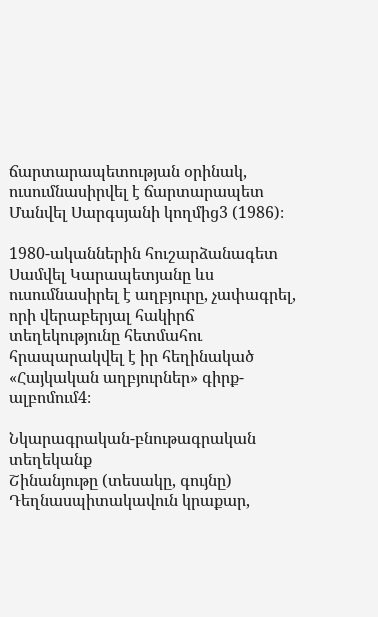ճարտարապետության օրինակ, ուսումնասիրվել է ճարտարապետ Մանվել Սարգսյանի կողմից3 (1986)։

1980-ականներին հուշարձանագետ Սամվել Կարապետյանը ևս ուսումնասիրել է աղբյուրը, չափագրել, որի վերաբերյալ հակիրճ տեղեկությունը հետմահու հրապարակվել է իր հեղինակած «Հայկական աղբյուրներ» գիրք-ալբոմում4։

Նկարագրական-բնութագրական տեղեկանք
Շինանյութը (տեսակը, գույնը)
Դեղնասպիտակավուն կրաքար,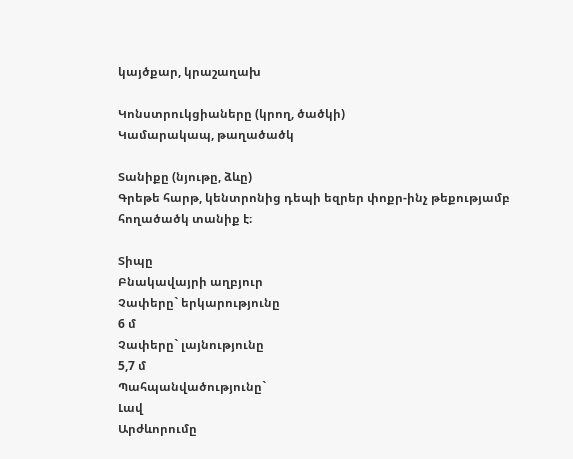կայծքար, կրաշաղախ

Կոնստրուկցիաները (կրող, ծածկի)
Կամարակապ, թաղածածկ

Տանիքը (նյութը, ձևը)
Գրեթե հարթ, կենտրոնից դեպի եզրեր փոքր-ինչ թեքությամբ հողածածկ տանիք է։

Տիպը
Բնակավայրի աղբյուր
Չափերը` երկարությունը
6 մ
Չափերը` լայնությունը
5,7 մ
Պահպանվածությունը`
Լավ
Արժևորումը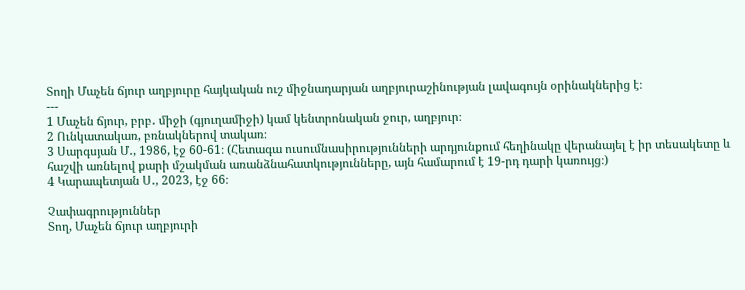Տողի Մաչեն ճյուր աղբյուրը հայկական ուշ միջնադարյան աղբյուրաշինության լավագույն օրինակներից է։
---
1 Մաչեն ճյուր, բրբ․ միջի (գյուղամիջի) կամ կենտրոնական ջուր, աղբյուր։
2 Ունկատակառ, բռնակներով տակառ։
3 Սարգսյան Մ․, 1986, էջ 60-61։ (Հետագա ուսումնասիրությունների արդյունքում հեղինակը վերանայել է իր տեսակետը և հաշվի առնելով քարի մշակման առանձնահատկությունները, այն համարում է 19-րդ դարի կառույց։)
4 Կարապետյան Ս․, 2023, էջ 66։

Չափագրություններ
Տող, Մաչեն ճյուր աղբյուրի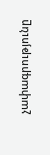չափագրությունը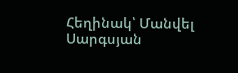Հեղինակ՝ Մանվել Սարգսյան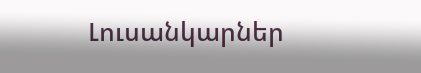Լուսանկարներ